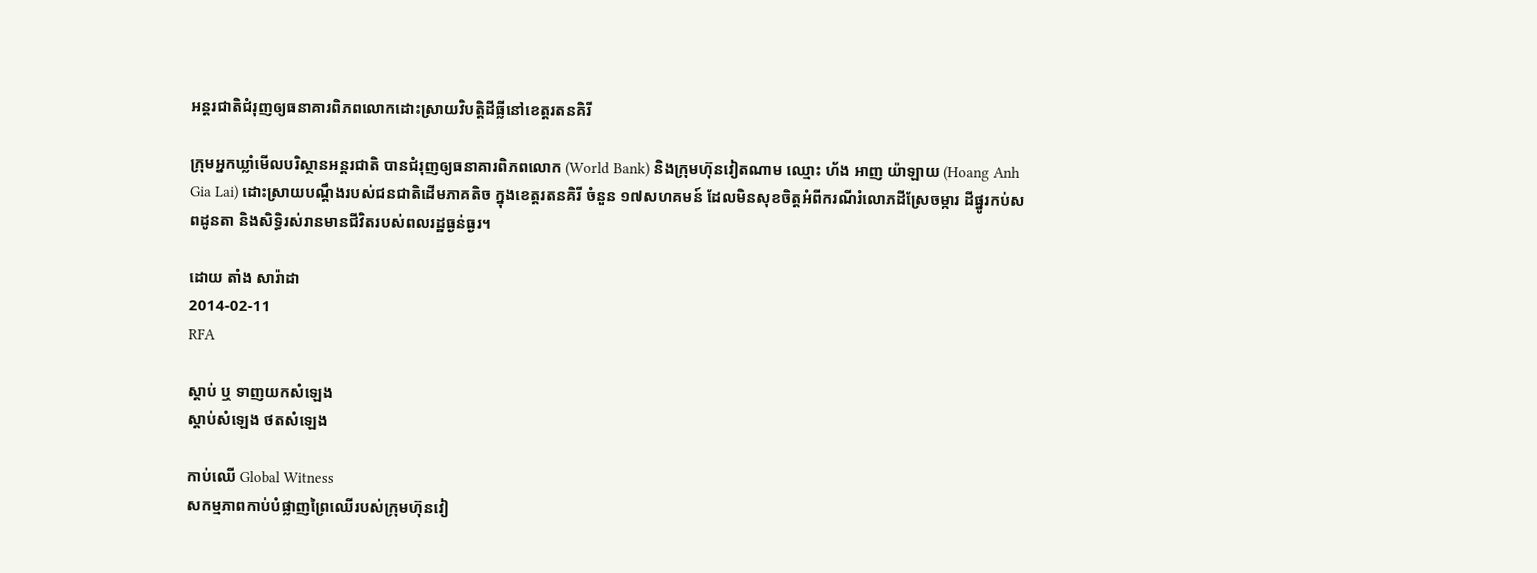អន្តរជាតិជំរុញឲ្យធនាគារពិភពលោកដោះស្រាយវិបត្តិដីធ្លីនៅខេត្តរតនគិរី

ក្រុមអ្នកឃ្លាំមើលបរិស្ថានអន្តរជាតិ បានជំរុញឲ្យធនាគារពិភពលោក (World Bank) និងក្រុមហ៊ុនវៀតណាម ឈ្មោះ ហ័ង អាញ យ៉ាឡាយ (Hoang Anh Gia Lai) ដោះស្រាយបណ្ដឹងរបស់ជនជាតិដើមភាគតិច ក្នុងខេត្តរតនគិរី ចំនួន ១៧សហគមន៍ ដែលមិនសុខចិត្តអំពីករណីរំលោភដីស្រែចម្ការ ដីផ្នូរកប់សពដូនតា និងសិទ្ធិរស់រានមានជីវិតរបស់ពលរដ្ឋធ្ងន់ធ្ងរ។

ដោយ តាំង សារ៉ាដា
2014-02-11
RFA

ស្ដាប់ ឬ ទាញយកសំឡេង
ស្តាប់សំឡេង ថតសំឡេង

កាប់ឈើ Global Witness
សកម្មភាពកាប់បំផ្លាញព្រៃឈើរបស់ក្រុមហ៊ុនវៀ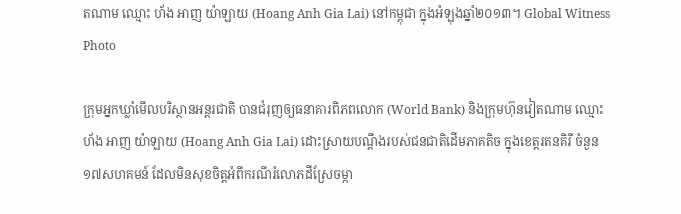តណាម ឈ្មោះ ហ័ង អាញ យ៉ាឡាយ (Hoang Anh Gia Lai) នៅកម្ពុជា ក្នុងអំឡុងឆ្នាំ២០១៣។ Global Witness Photo

ក្រុមអ្នកឃ្លាំមើលបរិស្ថានអន្តរជាតិ បានជំរុញឲ្យធនាគារពិភពលោក (World Bank) និងក្រុមហ៊ុនវៀតណាម ឈ្មោះ ហ័ង អាញ យ៉ាឡាយ (Hoang Anh Gia Lai) ដោះស្រាយបណ្ដឹងរបស់ជនជាតិដើមភាគតិច ក្នុងខេត្តរតនគិរី ចំនួន ១៧សហគមន៍ ដែលមិនសុខចិត្តអំពីករណីរំលោភដីស្រែចម្កា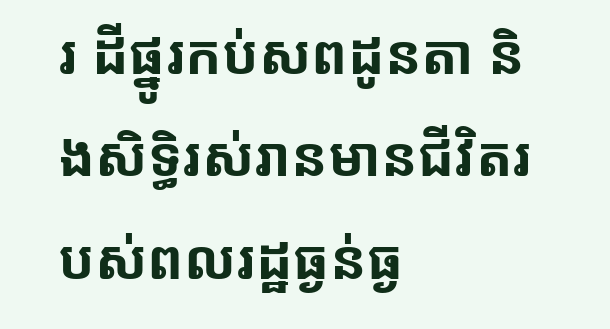រ ដីផ្នូរកប់សពដូនតា និងសិទ្ធិរស់រានមានជីវិតរបស់ពលរដ្ឋធ្ងន់ធ្ង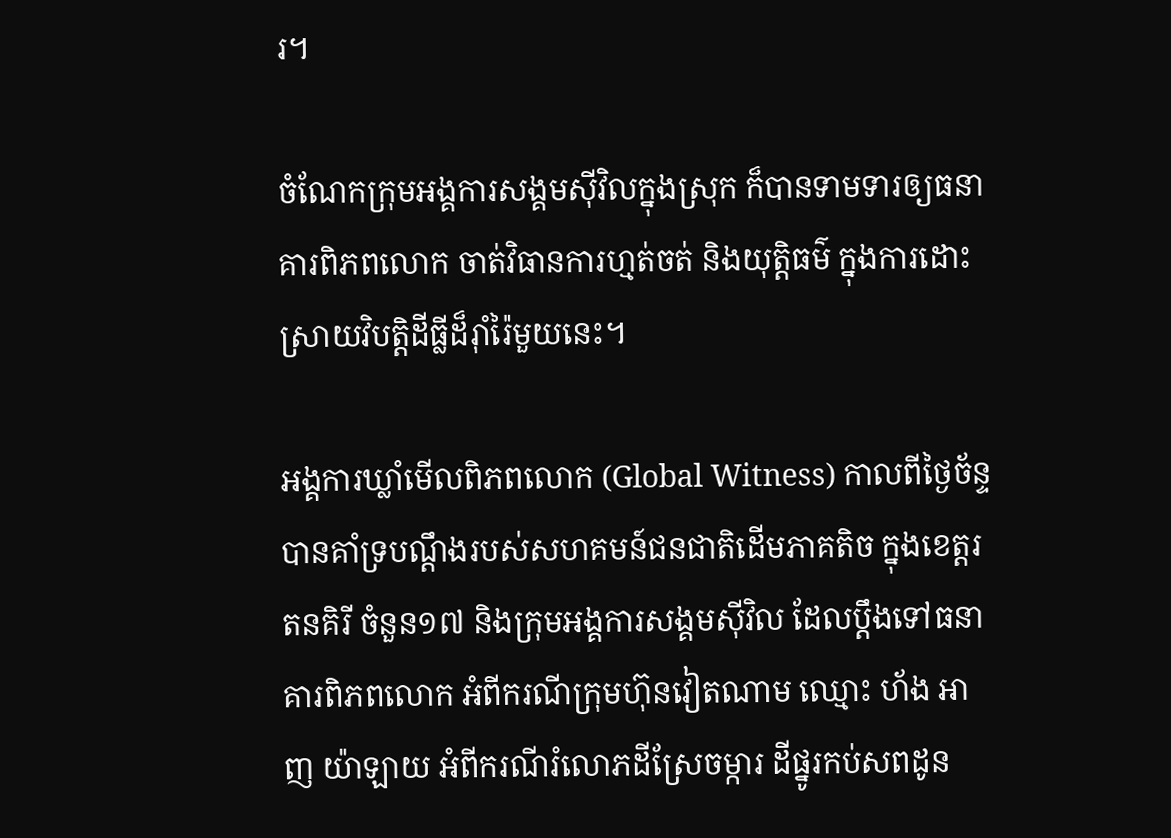រ។

ចំណែកក្រុមអង្គការសង្គមស៊ីវិលក្នុងស្រុក ក៏បានទាមទារឲ្យធនាគារពិភពលោក ចាត់វិធានការហ្មត់ចត់ និងយុត្តិធម៌ ក្នុងការដោះស្រាយវិបត្តិដីធ្លីដ៏រ៉ាំរ៉ៃមួយនេះ។

អង្គការឃ្លាំមើលពិភពលោក (Global Witness) កាលពីថ្ងៃច័ន្ទ បានគាំទ្របណ្ដឹងរបស់សហគមន៍ជនជាតិដើមភាគតិច ក្នុងខេត្តរតនគិរី ចំនួន១៧ និងក្រុមអង្គការសង្គមស៊ីវិល ដែលប្ដឹងទៅធនាគារពិភពលោក អំពីករណីក្រុមហ៊ុនវៀតណាម ឈ្មោះ ហ័ង អាញ យ៉ាឡាយ អំពីករណីរំលោភដីស្រែចម្ការ ដីផ្នូរកប់សពដូន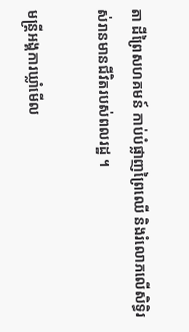តា ដីព្រៃសហគមន៍ កាប់បំផ្លាញព្រៃឈើ និងរំលោភលើសិទ្ធិរស់រានមានជីវិតរបស់ពលរដ្ឋ ។

មន្ត្រីអង្គការឃ្លាំមើល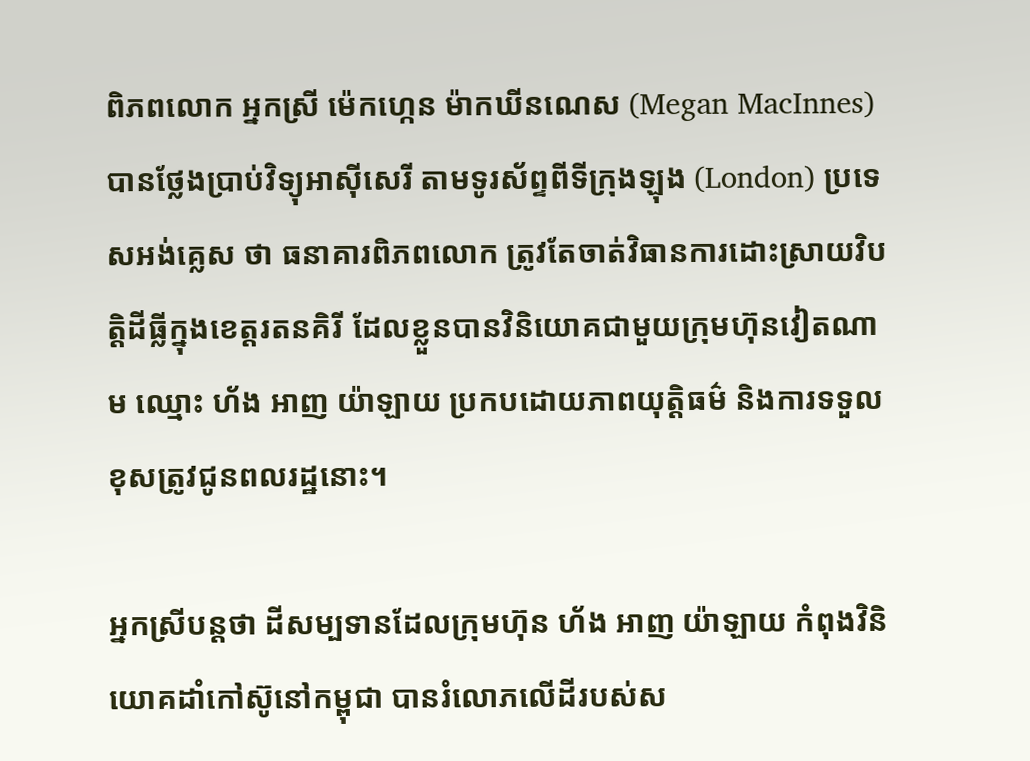ពិភពលោក អ្នកស្រី ម៉េកហ្កេន ម៉ាកឃីនណេស (Megan MacInnes) បានថ្លែងប្រាប់វិទ្យុអាស៊ីសេរី តាមទូរស័ព្ទពីទីក្រុងឡុង (London) ប្រទេសអង់គ្លេស ថា ធនាគារពិភពលោក ត្រូវតែចាត់វិធានការដោះស្រាយវិបត្តិដីធ្លីក្នុងខេត្តរតនគិរី ដែលខ្លួនបានវិនិយោគជាមួយក្រុមហ៊ុនវៀតណាម ឈ្មោះ ហ័ង អាញ យ៉ាឡាយ ប្រកបដោយភាពយុត្តិធម៌ និងការទទួលខុសត្រូវជូនពលរដ្ឋនោះ។

អ្នកស្រីបន្តថា ដីសម្បទានដែលក្រុមហ៊ុន ហ័ង អាញ យ៉ាឡាយ កំពុងវិនិយោគដាំកៅស៊ូនៅកម្ពុជា បានរំលោភលើដីរបស់ស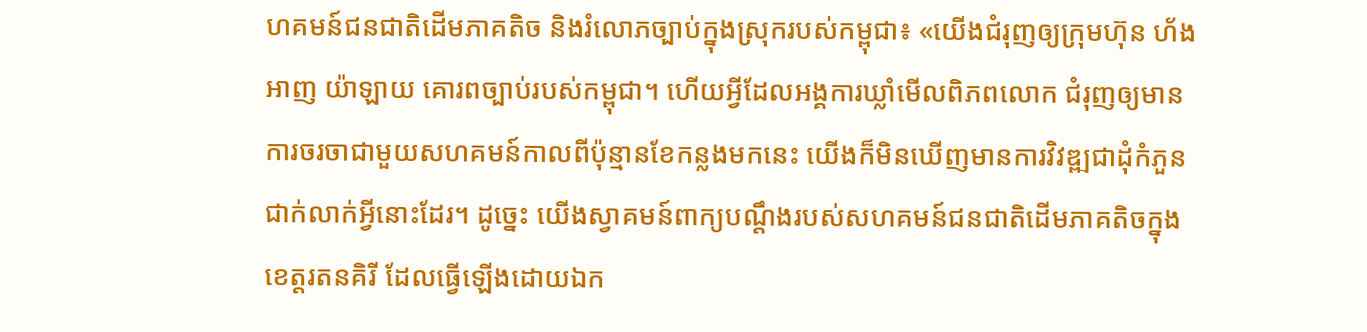ហគមន៍ជនជាតិដើមភាគតិច និងរំលោភច្បាប់ក្នុងស្រុករបស់កម្ពុជា៖ «យើងជំរុញឲ្យក្រុមហ៊ុន ហ័ង អាញ យ៉ាឡាយ គោរពច្បាប់របស់កម្ពុជា។ ហើយអ្វីដែលអង្គការឃ្លាំមើលពិភពលោក ជំរុញឲ្យមានការចរចាជាមួយសហគមន៍កាលពីប៉ុន្មានខែកន្លងមកនេះ យើងក៏មិនឃើញមានការវិវឌ្ឍជាដុំកំភួនជាក់លាក់អ្វីនោះដែរ។ ដូច្នេះ យើងស្វាគមន៍ពាក្យបណ្ដឹងរបស់សហគមន៍ជនជាតិដើមភាគតិចក្នុងខេត្តរតនគិរី ដែលធ្វើឡើងដោយឯក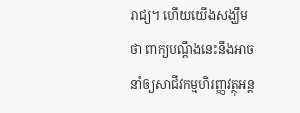រាជ្យ។ ហើយយើងសង្ឃឹមថា ពាក្យបណ្ដឹងនេះនឹងអាចនាំឲ្យសាជីវកម្មហិរញ្ញវត្ថុអន្ត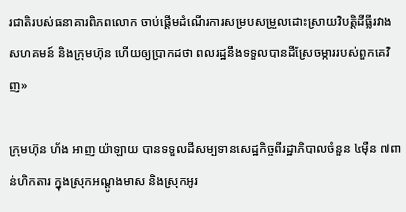រជាតិរបស់ធនាគារពិភពលោក ចាប់ផ្ដើមដំណើរការសម្របសម្រួលដោះស្រាយវិបត្តិដីធ្លីរវាងសហគមន៍ និងក្រុមហ៊ុន ហើយឲ្យប្រាកដថា ពលរដ្ឋនឹងទទួលបានដីស្រែចម្ការរបស់ពួកគេវិញ»

ក្រុមហ៊ុន ហ័ង អាញ យ៉ាឡាយ បានទទួលដីសម្បទានសេដ្ឋកិច្ចពីរដ្ឋាភិបាលចំនួន ៤ម៉ឺន ៧ពាន់ហិកតារ ក្នុងស្រុកអណ្ដូងមាស និងស្រុកអូរ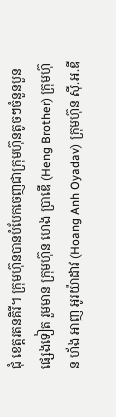ជុំ ខេត្តរតនគិរី។ ក្រុមហ៊ុនបានបំបែកចេញជាក្រុមហ៊ុនតូចៗចំនួនបួនផ្សេងទៀត រួមមាន ក្រុមហ៊ុន ហេង ប្រាឌើ (Heng Brother) ក្រុមហ៊ុន ហ័ង អាញ អូរយ៉ាដាវ (Hoang Anh Oyadav) ក្រុមហ៊ុន ស៊ី.អ.ឌី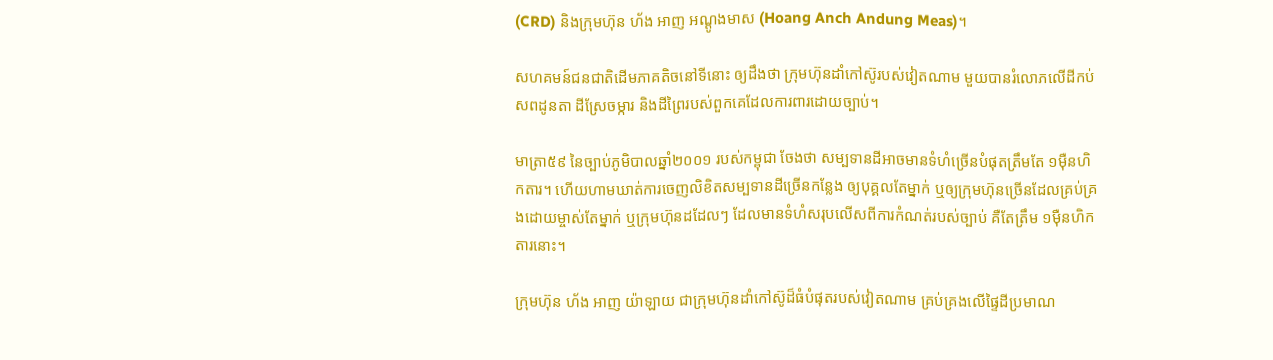(CRD) និងក្រុមហ៊ុន ហ័ង អាញ អណ្ដូងមាស (Hoang Anch Andung Meas)។

សហគមន៍ជនជាតិដើមភាគតិចនៅទីនោះ ឲ្យដឹងថា ក្រុមហ៊ុនដាំកៅស៊ូរបស់វៀតណាម មួយបានរំលោភលើដីកប់សពដូនតា ដីស្រែចម្ការ និងដីព្រៃរបស់ពួកគេដែលការពារដោយច្បាប់។

មាត្រា៥៩ នៃច្បាប់ភូមិបាលឆ្នាំ២០០១ របស់កម្ពុជា ចែងថា សម្បទានដីអាចមានទំហំច្រើនបំផុតត្រឹមតែ ១ម៉ឺនហិកតារ។ ហើយហាមឃាត់ការចេញលិខិតសម្បទានដីច្រើនកន្លែង ឲ្យបុគ្គលតែម្នាក់ ឬឲ្យក្រុមហ៊ុនច្រើនដែលគ្រប់គ្រងដោយម្ចាស់តែម្នាក់ ឬក្រុមហ៊ុនដដែលៗ ដែលមានទំហំសរុបលើសពីការកំណត់របស់ច្បាប់ គឺតែត្រឹម ១ម៉ឺនហិកតារនោះ។

ក្រុមហ៊ុន ហ័ង អាញ យ៉ាឡាយ ជាក្រុមហ៊ុនដាំកៅស៊ូដ៏ធំបំផុតរបស់វៀតណាម គ្រប់គ្រងលើផ្ទៃដីប្រមាណ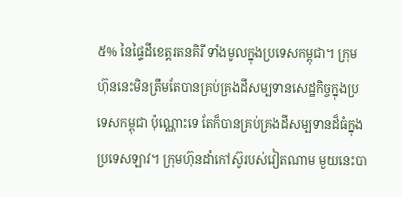៥% នៃផ្ទៃដីខេត្តរតនគិរី ទាំងមូលក្នុងប្រទេសកម្ពុជា។ ក្រុមហ៊ុននេះមិនត្រឹមតែបានគ្រប់គ្រងដីសម្បទានសេដ្ឋកិច្ចក្នុងប្រទេសកម្ពុជា ប៉ុណ្ណោះទេ តែក៏បានគ្រប់គ្រងដីសម្បទានដ៏ធំក្នុងប្រទេសឡាវ។ ក្រុមហ៊ុនដាំកៅស៊ូរបស់វៀតណាម មួយនេះបា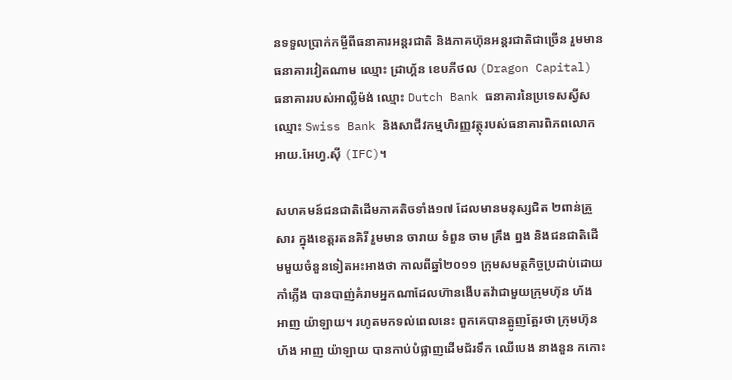នទទួលប្រាក់កម្ចីពីធនាគារអន្តរជាតិ និងភាគហ៊ុនអន្តរជាតិជាច្រើន រួមមានធនាគារវៀតណាម ឈ្មោះ ដ្រាហ្គ័ន ខេបភីថល (Dragon Capital) ធនាគាររបស់អាល្លឺម៉ង់ ឈ្មោះ Dutch Bank ធនាគារនៃប្រទេសស្វីស ឈ្មោះ Swiss Bank និងសាជីវកម្មហិរញ្ញវត្ថុរបស់ធនាគារពិភពលោក អាយ.អែហ្វ.ស៊ី (IFC)។

សហគមន៍ជនជាតិដើមភាគតិចទាំង១៧ ដែលមានមនុស្សជិត ២ពាន់គ្រួសារ ក្នុងខេត្តរតនគិរី រួមមាន ចារាយ ទំពួន ចាម គ្រឹង ព្នង និងជនជាតិដើមមួយចំនួនទៀតអះអាងថា កាលពីឆ្នាំ២០១១ ក្រុមសមត្ថកិច្ចប្រដាប់ដោយកាំភ្លើង បានបាញ់គំរាមអ្នកណាដែលហ៊ានងើបតវ៉ាជាមួយក្រុមហ៊ុន ហ័ង អាញ យ៉ាឡាយ។ រហូតមកទល់ពេលនេះ ពួកគេបានត្អូញត្អែរថា ក្រុមហ៊ុន ហ័ង អាញ យ៉ាឡាយ បានកាប់បំផ្លាញដើមជ័រទឹក ឈើបេង នាងនួន កកោះ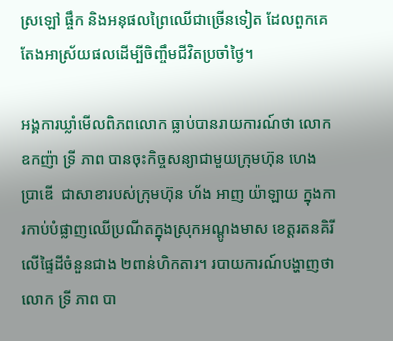ស្រឡៅ ផ្ចឹក និងអនុផលព្រៃឈើជាច្រើនទៀត ដែលពួកគេតែងអាស្រ័យផលដើម្បីចិញ្ចឹមជីវិតប្រចាំថ្ងៃ។

អង្គការឃ្លាំមើលពិភពលោក ធ្លាប់បានរាយការណ៍ថា លោកឧកញ៉ា ទ្រី ភាព បានចុះកិច្ចសន្យាជាមួយក្រុមហ៊ុន ហេង ប្រាឌើ  ជាសាខារបស់ក្រុមហ៊ុន ហ័ង អាញ យ៉ាឡាយ ក្នុងការកាប់បំផ្លាញឈើប្រណីតក្នុងស្រុកអណ្ដូងមាស ខេត្តរតនគិរី លើផ្ទៃដីចំនួនជាង ២ពាន់ហិកតារ។ របាយការណ៍បង្ហាញថា លោក ទ្រី ភាព បា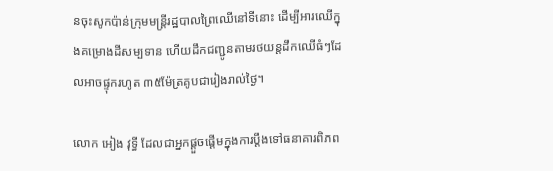នចុះសូកប៉ាន់ក្រុមមន្ត្រីរដ្ឋបាលព្រៃឈើនៅទីនោះ ដើម្បីអារឈើក្នុងគម្រោងដីសម្បទាន ហើយដឹកជញ្ជូនតាមរថយន្តដឹកឈើធំៗដែលអាចផ្ទុករហូត ៣៥ម៉ែត្រគូបជារៀងរាល់ថ្ងៃ។

លោក អៀង វុទ្ធី ដែលជាអ្នកផ្ដួចផ្ដើមក្នុងការប្ដឹងទៅធនាគារពិភព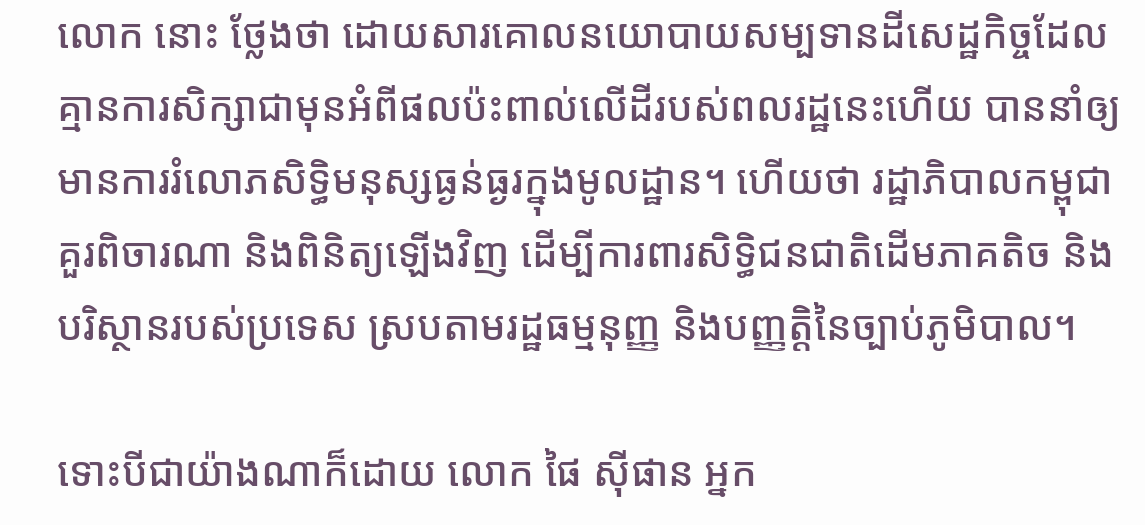លោក នោះ ថ្លែងថា ដោយសារគោលនយោបាយសម្បទានដីសេដ្ឋកិច្ចដែលគ្មានការសិក្សាជាមុនអំពីផលប៉ះពាល់លើដីរបស់ពលរដ្ឋនេះហើយ បាននាំឲ្យមានការរំលោភសិទ្ធិមនុស្សធ្ងន់ធ្ងរក្នុងមូលដ្ឋាន។ ហើយថា រដ្ឋាភិបាលកម្ពុជា គួរពិចារណា និងពិនិត្យឡើងវិញ ដើម្បីការពារសិទ្ធិជនជាតិដើមភាគតិច និងបរិស្ថានរបស់ប្រទេស ស្របតាមរដ្ឋធម្មនុញ្ញ និងបញ្ញត្តិនៃច្បាប់ភូមិបាល។

ទោះបីជាយ៉ាងណាក៏ដោយ លោក ផៃ ស៊ីផាន អ្នក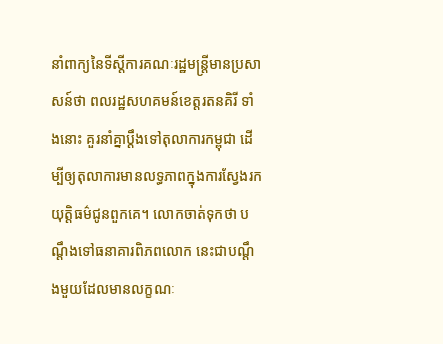នាំពាក្យនៃទីស្ដីការគណៈរដ្ឋមន្ត្រីមានប្រសាសន៍ថា ពលរដ្ឋសហគមន៍ខេត្តរតនគិរី ទាំងនោះ គួរនាំគ្នាប្ដឹងទៅតុលាការកម្ពុជា ដើម្បីឲ្យតុលាការមានលទ្ធភាពក្នុងការស្វែងរកយុត្តិធម៌ជូនពួកគេ។ លោកចាត់ទុកថា បណ្ដឹងទៅធនាគារពិភពលោក នេះជាបណ្ដឹងមួយដែលមានលក្ខណៈ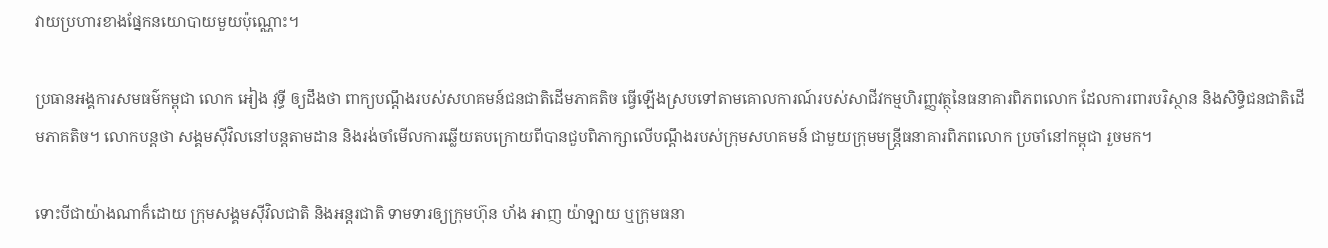វាយប្រហារខាងផ្នែកនយោបាយមួយប៉ុណ្ណោះ។

ប្រធានអង្គការសមធម៌កម្ពុជា លោក អៀង វុទ្ធី ឲ្យដឹងថា ពាក្យបណ្ដឹងរបស់សហគមន៍ជនជាតិដើមភាគតិច ធ្វើឡើងស្របទៅតាមគោលការណ៍របស់សាជីវកម្មហិរញ្ញវត្ថុនៃធនាគារពិភពលោក ដែលការពារបរិស្ថាន និងសិទ្ធិជនជាតិដើមភាគតិច។ លោកបន្តថា សង្គមស៊ីវិលនៅបន្តតាមដាន និងរង់ចាំមើលការឆ្លើយតបក្រោយពីបានជួបពិភាក្សាលើបណ្ដឹងរបស់ក្រុមសហគមន៍ ជាមួយក្រុមមន្ត្រីធនាគារពិភពលោក ប្រចាំនៅកម្ពុជា រួចមក។

ទោះបីជាយ៉ាងណាក៏ដោយ ក្រុមសង្គមស៊ីវិលជាតិ និងអន្តរជាតិ ទាមទារឲ្យក្រុមហ៊ុន ហ័ង អាញ យ៉ាឡាយ ឬក្រុមធនា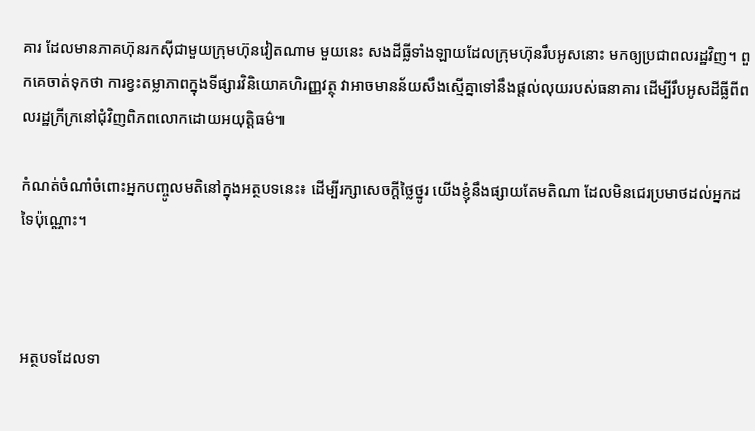គារ ដែលមានភាគហ៊ុនរកស៊ីជាមួយក្រុមហ៊ុនវៀតណាម មួយនេះ សងដីធ្លីទាំងឡាយដែលក្រុមហ៊ុនរឹបអូសនោះ មកឲ្យប្រជាពលរដ្ឋវិញ។ ពួកគេចាត់ទុកថា ការខ្វះតម្លាភាពក្នុងទីផ្សារវិនិយោគហិរញ្ញវត្ថុ វាអាចមានន័យសឹងស្មើគ្នាទៅនឹងផ្តល់លុយរបស់ធនាគារ ដើម្បីរឹបអូសដីធ្លីពីពលរដ្ឋក្រីក្រនៅជុំវិញពិភពលោកដោយអយុត្តិធម៌៕

កំណត់ចំណាំចំពោះអ្នកបញ្ចូលមតិនៅក្នុងអត្ថបទនេះ៖ ដើម្បីរក្សាសេចក្ដីថ្លៃថ្នូរ យើងខ្ញុំនឹងផ្សាយតែមតិណា ដែលមិនជេរប្រមាថដល់អ្នកដទៃប៉ុណ្ណោះ។



អត្ថបទដែលទា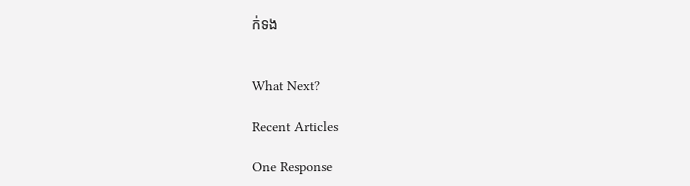ក់ទង


What Next?

Recent Articles

One Response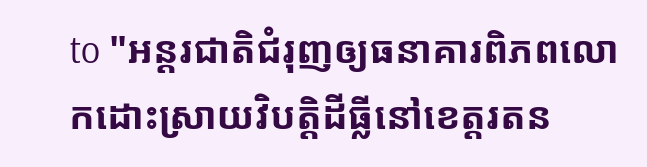to "អន្តរជាតិជំរុញឲ្យធនាគារពិភពលោកដោះស្រាយវិបត្តិដីធ្លីនៅខេត្តរតន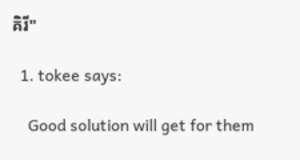គិរី"

  1. tokee says:

    Good solution will get for them